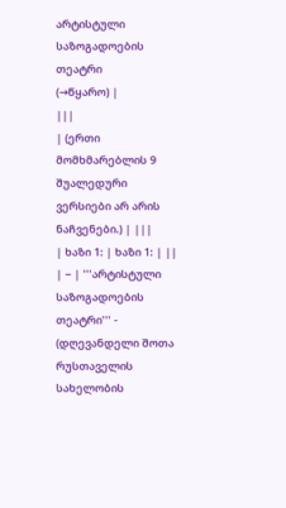არტისტული საზოგადოების თეატრი
(→წყარო) |
|||
| (ერთი მომხმარებლის 9 შუალედური ვერსიები არ არის ნაჩვენები.) | |||
| ხაზი 1: | ხაზი 1: | ||
| − | '''არტისტული საზოგადოების თეატრი''' - (დღევანდელი შოთა რუსთაველის სახელობის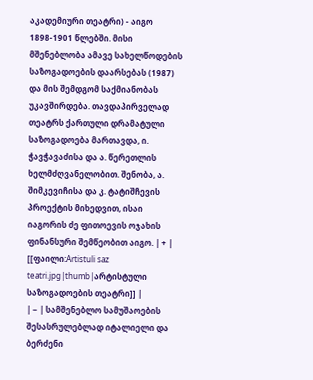აკადემიური თეატრი) - აიგო 1898-1901 წლებში. მისი მშენებლობა ამავე სახელწოდების საზოგადოების დაარსებას (1987) და მის შემდგომ საქმიანობას უკავშირდება. თავდაპირველად თეატრს ქართული დრამატული საზოგადოება მართავდა, ი. ჭავჭავაძისა და ა. წერეთლის ხელმძღვანელობით. შენობა, ა. შიმკევიჩისა და კ. ტატიშჩევის პროექტის მიხედვით, ისაი იაგორის ძე ფითოევის ოჯახის ფინანსური შემწეობით აიგო. | + | [[ფაილი:Artistuli saz teatri.jpg|thumb|არტისტული საზოგადოების თეატრი]] |
| − | სამშენებლო სამუშაოების შესასრულებლად იტალიელი და ბერძენი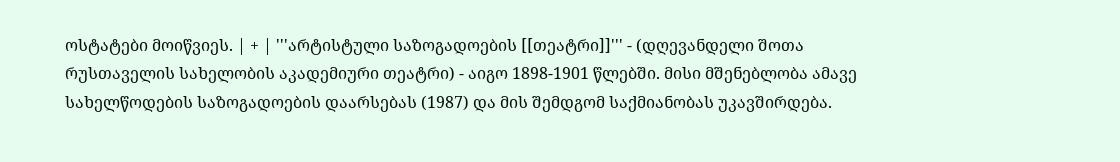ოსტატები მოიწვიეს. | + | '''არტისტული საზოგადოების [[თეატრი]]''' - (დღევანდელი შოთა რუსთაველის სახელობის აკადემიური თეატრი) - აიგო 1898-1901 წლებში. მისი მშენებლობა ამავე სახელწოდების საზოგადოების დაარსებას (1987) და მის შემდგომ საქმიანობას უკავშირდება.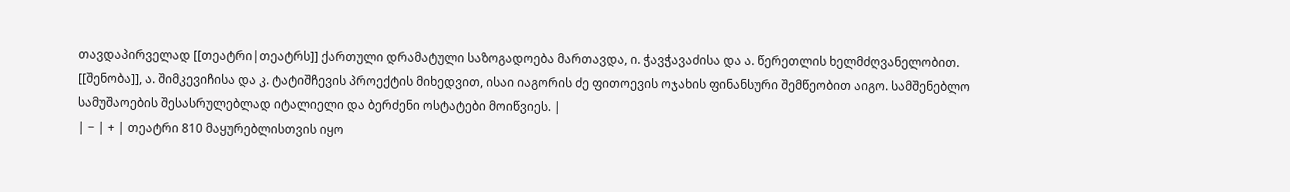თავდაპირველად [[თეატრი|თეატრს]] ქართული დრამატული საზოგადოება მართავდა, ი. ჭავჭავაძისა და ა. წერეთლის ხელმძღვანელობით. [[შენობა]], ა. შიმკევიჩისა და კ. ტატიშჩევის პროექტის მიხედვით, ისაი იაგორის ძე ფითოევის ოჯახის ფინანსური შემწეობით აიგო. სამშენებლო სამუშაოების შესასრულებლად იტალიელი და ბერძენი ოსტატები მოიწვიეს. |
| − | + | თეატრი 810 მაყურებლისთვის იყო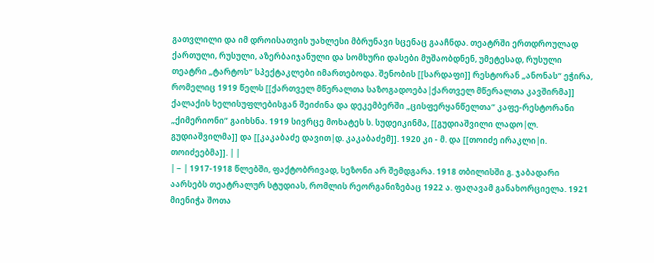გათვლილი და იმ დროისათვის უახლესი მბრუნავი სცენაც გააჩნდა. თეატრში ერთდროულად ქართული, რუსული, აზერბაიჯანული და სომხური დასები მუშაობდნენ, უმეტესად, რუსული თეატრი „ტარტოს“ სპექტაკლები იმართებოდა. შენობის [[სარდაფი]] რესტორან „ანონას“ ეჭირა, რომელიც 1919 წელს [[ქართველ მწერალთა საზოგადოება|ქართველ მწერალთა კავშირმა]] ქალაქის ხელისუფლებისგან შეიძინა და დეკემბერში „ცისფერყანწელთა“ კაფე-რესტორანი „ქიმერიონი“ გაიხსნა. 1919 სივრცე მოხატეს ს. სუდეიკინმა, [[გუდიაშვილი ლადო|ლ. გუდიაშვილმა]] და [[კაკაბაძე დავით|დ. კაკაბაძემ]]. 1920 კი - მ. და [[თოიძე ირაკლი|ი. თოიძეებმა]]. | |
| − | 1917-1918 წლებში, ფაქტობრივად, სეზონი არ შემდგარა. 1918 თბილისში გ. ჯაბადარი აარსებს თეატრალურ სტუდიას, რომლის რეორგანიზებაც 1922 ა. ფაღავამ განახორციელა. 1921 მიენიჭა შოთა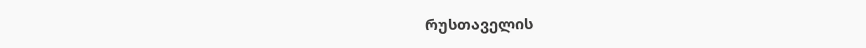რუსთაველის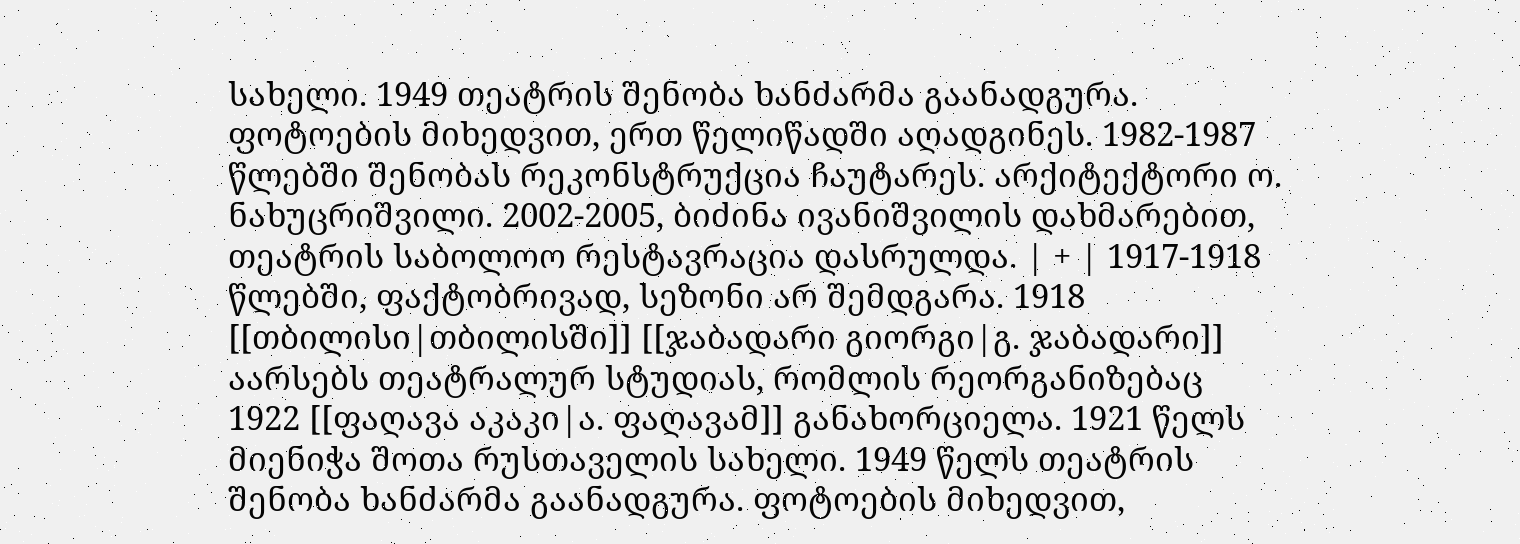სახელი. 1949 თეატრის შენობა ხანძარმა გაანადგურა. ფოტოების მიხედვით, ერთ წელიწადში აღადგინეს. 1982-1987 წლებში შენობას რეკონსტრუქცია ჩაუტარეს. არქიტექტორი ო. ნახუცრიშვილი. 2002-2005, ბიძინა ივანიშვილის დახმარებით, თეატრის საბოლოო რესტავრაცია დასრულდა. | + | 1917-1918 წლებში, ფაქტობრივად, სეზონი არ შემდგარა. 1918 [[თბილისი|თბილისში]] [[ჯაბადარი გიორგი|გ. ჯაბადარი]] აარსებს თეატრალურ სტუდიას, რომლის რეორგანიზებაც 1922 [[ფაღავა აკაკი|ა. ფაღავამ]] განახორციელა. 1921 წელს მიენიჭა შოთა რუსთაველის სახელი. 1949 წელს თეატრის შენობა ხანძარმა გაანადგურა. ფოტოების მიხედვით,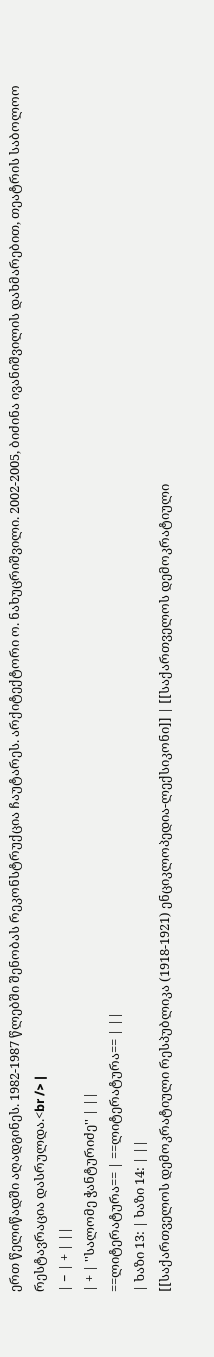ერთ წელიწადში აღადგინეს. 1982-1987 წლებში შენობას რეკონსტრუქცია ჩაუტარეს. არქიტექტორი ო. ნახუცრიშვილი. 2002-2005, ბიძინა ივანიშვილის დახმარებით, თეატრის საბოლოო რესტავრაცია დასრულდა.<br /> |
| − | + | ||
| + | ''სალომე ჭანტურიძე'' | ||
==ლიტერატურა== | ==ლიტერატურა== | ||
| ხაზი 13: | ხაზი 14: | ||
[[საქართველოს დემოკრატიული რესპუბლიკა (1918-1921) ენციკლოპედია-ლექსიკონი]] | [[საქართველოს დემოკრატიული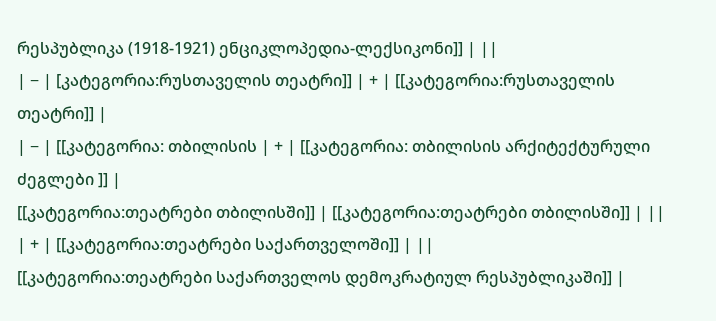რესპუბლიკა (1918-1921) ენციკლოპედია-ლექსიკონი]] | ||
| − | [კატეგორია:რუსთაველის თეატრი]] | + | [[კატეგორია:რუსთაველის თეატრი]] |
| − | [[კატეგორია: თბილისის | + | [[კატეგორია: თბილისის არქიტექტურული ძეგლები ]] |
[[კატეგორია:თეატრები თბილისში]] | [[კატეგორია:თეატრები თბილისში]] | ||
| + | [[კატეგორია:თეატრები საქართველოში]] | ||
[[კატეგორია:თეატრები საქართველოს დემოკრატიულ რესპუბლიკაში]] |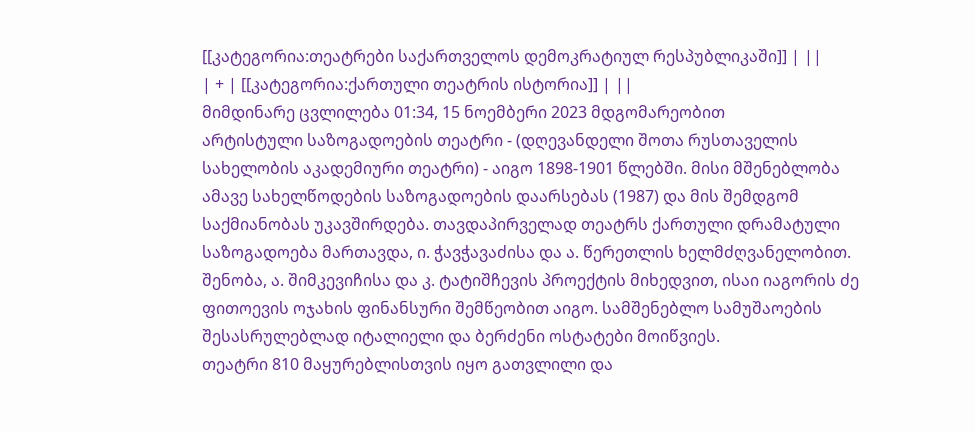[[კატეგორია:თეატრები საქართველოს დემოკრატიულ რესპუბლიკაში]] | ||
| + | [[კატეგორია:ქართული თეატრის ისტორია]] | ||
მიმდინარე ცვლილება 01:34, 15 ნოემბერი 2023 მდგომარეობით
არტისტული საზოგადოების თეატრი - (დღევანდელი შოთა რუსთაველის სახელობის აკადემიური თეატრი) - აიგო 1898-1901 წლებში. მისი მშენებლობა ამავე სახელწოდების საზოგადოების დაარსებას (1987) და მის შემდგომ საქმიანობას უკავშირდება. თავდაპირველად თეატრს ქართული დრამატული საზოგადოება მართავდა, ი. ჭავჭავაძისა და ა. წერეთლის ხელმძღვანელობით. შენობა, ა. შიმკევიჩისა და კ. ტატიშჩევის პროექტის მიხედვით, ისაი იაგორის ძე ფითოევის ოჯახის ფინანსური შემწეობით აიგო. სამშენებლო სამუშაოების შესასრულებლად იტალიელი და ბერძენი ოსტატები მოიწვიეს.
თეატრი 810 მაყურებლისთვის იყო გათვლილი და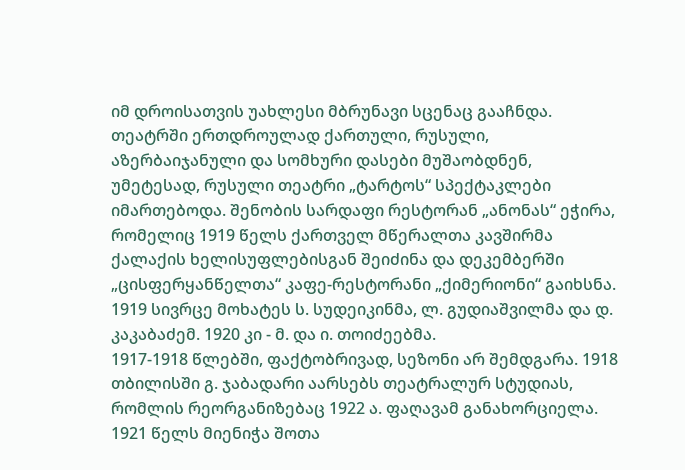იმ დროისათვის უახლესი მბრუნავი სცენაც გააჩნდა. თეატრში ერთდროულად ქართული, რუსული, აზერბაიჯანული და სომხური დასები მუშაობდნენ, უმეტესად, რუსული თეატრი „ტარტოს“ სპექტაკლები იმართებოდა. შენობის სარდაფი რესტორან „ანონას“ ეჭირა, რომელიც 1919 წელს ქართველ მწერალთა კავშირმა ქალაქის ხელისუფლებისგან შეიძინა და დეკემბერში „ცისფერყანწელთა“ კაფე-რესტორანი „ქიმერიონი“ გაიხსნა. 1919 სივრცე მოხატეს ს. სუდეიკინმა, ლ. გუდიაშვილმა და დ. კაკაბაძემ. 1920 კი - მ. და ი. თოიძეებმა.
1917-1918 წლებში, ფაქტობრივად, სეზონი არ შემდგარა. 1918 თბილისში გ. ჯაბადარი აარსებს თეატრალურ სტუდიას, რომლის რეორგანიზებაც 1922 ა. ფაღავამ განახორციელა. 1921 წელს მიენიჭა შოთა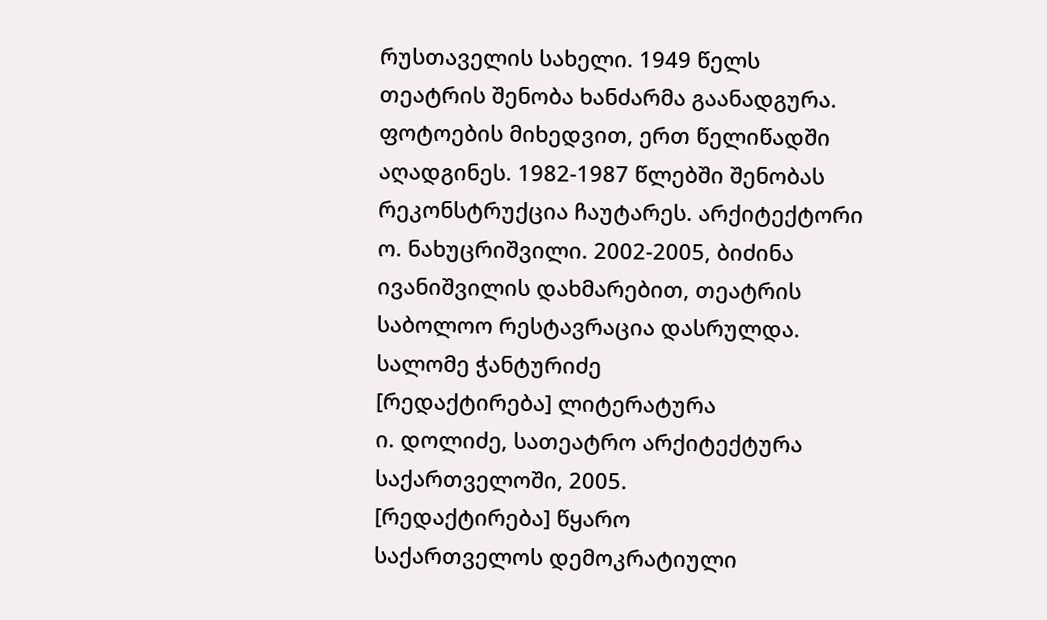რუსთაველის სახელი. 1949 წელს თეატრის შენობა ხანძარმა გაანადგურა. ფოტოების მიხედვით, ერთ წელიწადში აღადგინეს. 1982-1987 წლებში შენობას რეკონსტრუქცია ჩაუტარეს. არქიტექტორი ო. ნახუცრიშვილი. 2002-2005, ბიძინა ივანიშვილის დახმარებით, თეატრის საბოლოო რესტავრაცია დასრულდა.
სალომე ჭანტურიძე
[რედაქტირება] ლიტერატურა
ი. დოლიძე, სათეატრო არქიტექტურა საქართველოში, 2005.
[რედაქტირება] წყარო
საქართველოს დემოკრატიული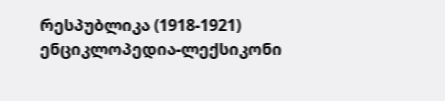რესპუბლიკა (1918-1921) ენციკლოპედია-ლექსიკონი